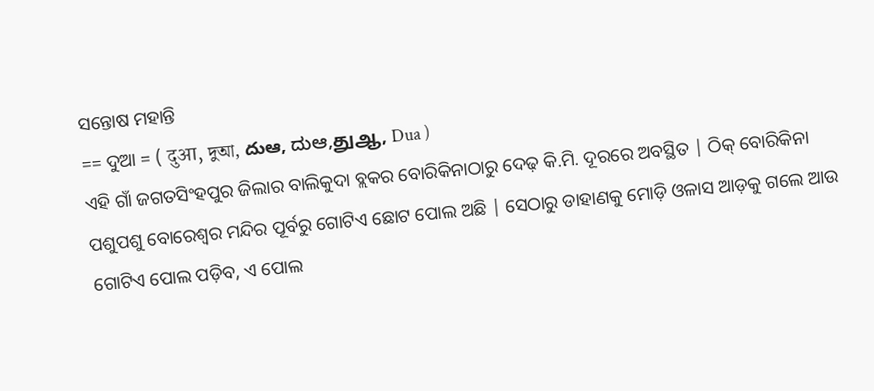ସନ୍ତୋଷ ମହାନ୍ତି
== ଦୁଆ = ( दुआ, দুআ, దుఆ, ದುಆ,துஆ, Dua )
ଏହି ଗାଁ ଜଗତସିଂହପୁର ଜିଲାର ବାଲିକୁଦା ବ୍ଲକର ବୋରିକିନାଠାରୁ ଦେଢ଼ କି.ମି. ଦୂରରେ ଅବସ୍ଥିତ | ଠିକ୍ ବୋରିକିନା ପଶୁପଶୁ ବୋରେଶ୍ୱର ମନ୍ଦିର ପୂର୍ବରୁ ଗୋଟିଏ ଛୋଟ ପୋଲ ଅଛି | ସେଠାରୁ ଡାହାଣକୁ ମୋଡ଼ି ଓଳାସ ଆଡ଼କୁ ଗଲେ ଆଉ ଗୋଟିଏ ପୋଲ ପଡ଼ିବ, ଏ ପୋଲ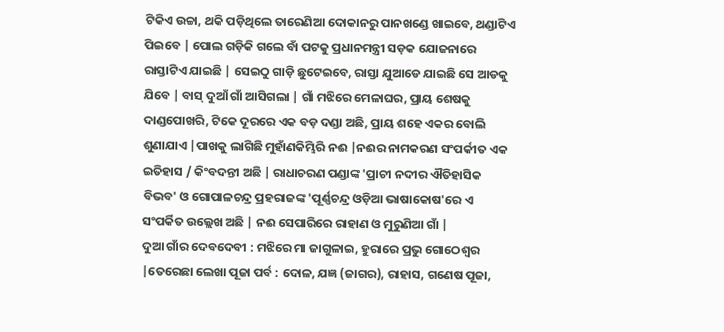ଟିକିଏ ଉଚ୍ଚା, ଥକି ପଡ଼ିଥିଲେ ତାରେଣିଆ ଦୋକାନରୁ ପାନଖଣ୍ଡେ ଖାଇବେ, ଥଣ୍ଡାଟିଏ ପିଇବେ | ପୋଲ ଗଡ଼ିକି ଗଲେ ବାଁ ପଟକୁ ପ୍ରଧାନମନ୍ତ୍ରୀ ସଡ଼କ ଯୋଜନାରେ ରାସ୍ତାଟିଏ ଯାଇଛି | ସେଇଠୁ ଗାଡ଼ି ଛୁଟେଇବେ, ରାସ୍ତା ଯୁଆଡେ ଯାଇଛି ସେ ଆଡକୁ ଯିବେ | ବାସ୍ ଦୁଆଁ ଗାଁ ଆସିଗଲା | ଗାଁ ମଝିରେ ମେଳାଘର, ପ୍ରାୟ ଶେଷକୁ ଦାଣ୍ଡପୋଖରି, ଟିକେ ଦୂରରେ ଏକ ବଡ଼ ଦଣ୍ଡା ଅଛି, ପ୍ରାୟ ଶହେ ଏକର ବୋଲି ଶୁଣାଯାଏ |ପାଖକୁ ଲାଗିଛି ମୁହାଁଣକିମ୍ଭିରି ନଈ |ନଈର ନାମକରଣ ସଂପର୍କୀତ ଏକ ଇତିହାସ / କିଂବଦନ୍ତୀ ଅଛି | ରାଧାଚରଣ ପଣ୍ଡାଙ୍କ 'ପ୍ରାଚୀ ନଦୀର ଐତିହାସିକ ବିଭବ' ଓ ଗୋପାଳଚନ୍ଦ୍ର ପ୍ରହରାଜଙ୍କ 'ପୂର୍ଣ୍ଣଚନ୍ଦ୍ର ଓଡ଼ିଆ ଭାଷାକୋଷ'ରେ ଏ ସଂପର୍କିତ ଉଲ୍ଲେଖ ଅଛି | ନଈ ସେପାରିରେ ରାହାଣ ଓ ମୁରୁଣିଆ ଗାଁ |
ଦୁଆ ଗାଁର ଦେବଦେବୀ : ମଝିରେ ମା ଜାଗୁଳାଇ, ହୁରାରେ ପ୍ରଭୁ ଗୋଠେଶ୍ୱର |ତେରେଛା ଲେଖା ପୂଜା ପର୍ବ : ଦୋଳ, ଯଜ୍ଞ (ଜାଗର), ରାହାସ, ଗଣେଷ ପୂଜା,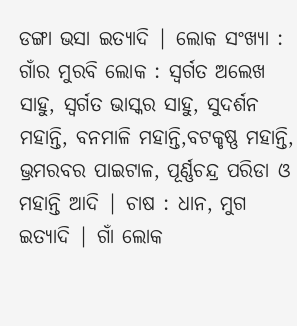ଡଙ୍ଗା ଭସା ଇତ୍ୟାଦି | ଲୋକ ସଂଖ୍ୟା : ଗାଁର ମୁରବି ଲୋକ : ସ୍ୱର୍ଗତ ଅଲେଖ ସାହୁ, ସ୍ୱର୍ଗତ ଭାସ୍କର ସାହୁ, ସୁଦର୍ଶନ ମହାନ୍ତି, ବନମାଳି ମହାନ୍ତି,ବଟକୃଷ୍ଣ ମହାନ୍ତି, ଭ୍ରମରବର ପାଇଟାଳ, ପୂର୍ଣ୍ଣଚନ୍ଦ୍ର ପରିଡା ଓ ମହାନ୍ତି ଆଦି | ଚାଷ : ଧାନ, ମୁଗ ଇତ୍ୟାଦି | ଗାଁ ଲୋକ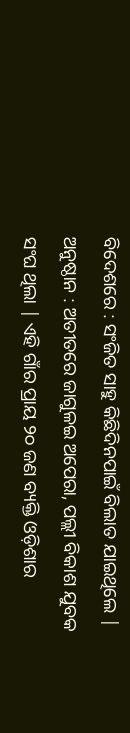ବିଦେଶରେ : ସଂଜିତ ସାହୁ କିଛିଦିନପାଇଁ ବିଲାତ ଯାଇଥିଲେ | ଅନୁଷ୍ଠାନ : ଅତୀତରେ ଜାଗୁଳଇ ଅପେରା, ପଲ୍ଲୀ ବିକାଶ ଯୁବକ ସଂଘ ଥିଲା | ଏହି ଗାଁର ପ୍ରାୟ ୨୦ ଜଣ ବ୍ୟକ୍ତି ଓଡ଼ିଶାର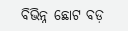ବିଭିନ୍ନ ଛୋଟ ବଡ଼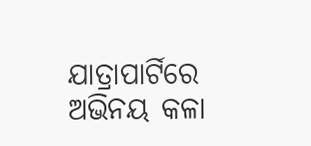ଯାତ୍ରାପାର୍ଟିରେ ଅଭିନୟ କଳା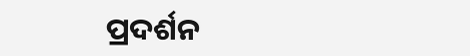ପ୍ରଦର୍ଶନ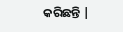କରିଛନ୍ତି |